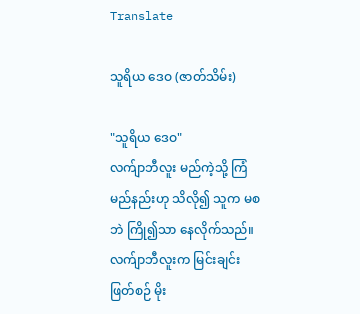Translate

သူရိယ ဒေဝ (ဇာတ်သိမ်း)

"သူရိယ ဒေဝ"
လက်ျာဘီလူး မည်ကဲ့သို့ ကြံမည်နည်းဟု သိလို၍ သူက မစဘဲ ကြို၍သာ နေလိုက်သည်။ လက်ျာဘီလူးက မြင်းချင်းဖြတ်စဉ် မိုး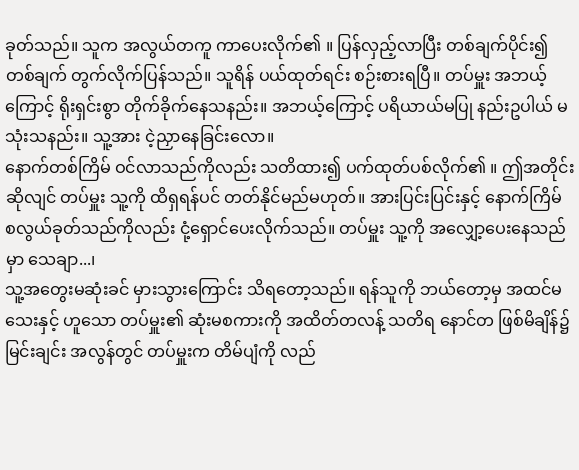ခုတ်သည်။ သူက အလွယ်တကူ ကာပေးလိုက်၏ ။ ပြန်လှည့်လာပြီး တစ်ချက်ပိုင်း၍ တစ်ချက် တွက်လိုက်ပြန်သည်။ သူရိန် ပယ်ထုတ်ရင်း စဉ်းစားရပြီ။ တပ်မှူး အဘယ့်ကြောင့် ရိုးရှင်းစွာ တိုက်ခိုက်နေသနည်း။ အဘယ့်ကြောင့် ပရိယာယ်မပြု နည်းဥပါယ် မသုံးသနည်း။ သူ့အား ငဲ့ညှာနေခြင်းလော။
နောက်တစ်ကြိမ် ဝင်လာသည်ကိုလည်း သတိထား၍ ပက်ထုတ်ပစ်လိုက်၏ ။ ဤအတိုင်းဆိုလျင် တပ်မှူး သူ့ကို ထိရှရန်ပင် တတ်နိုင်မည်မဟုတ်။ အားပြင်းပြင်းနှင့် နောက်ကြိမ် စလွယ်ခုတ်သည်ကိုလည်း ငုံ့ရှောင်ပေးလိုက်သည်။ တပ်မှူး သူ့ကို အလျှော့ပေးနေသည်မှာ သေချာ...၊
သူ့အတွေးမဆုံးခင် မှားသွားကြောင်း သိရတော့သည်။ ရန်သူကို ဘယ်တော့မှ အထင်မသေးနှင့် ဟူသော တပ်မှူး၏ ဆုံးမစကားကို အထိတ်တလန့် သတိရ နောင်တ ဖြစ်မိချိန်၌ မြင်းချင်း အလွန်တွင် တပ်မှူးက တိမ်ပျံကို လည်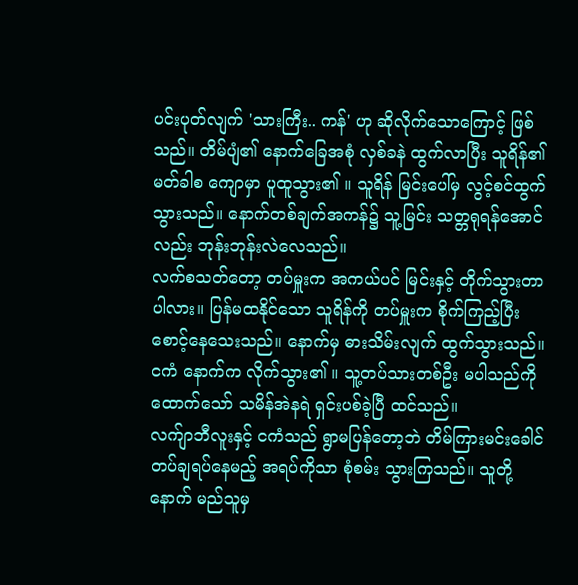ပင်းပုတ်လျက် 'သားကြီး.. ကန်' ဟု ဆိုလိုက်သောကြောင့် ဖြစ်သည်။ တိမ်ပျံ၏ နောက်ခြေအစုံ လှစ်ခနဲ ထွက်လာပြီး သူရိန်၏ မတ်ခါစ ကျောမှာ ပူထူသွား၏ ။ သူရိန် မြင်းပေါ်မှ လွင့်စင်ထွက်သွားသည်။ နောက်တစ်ချက်အကန်၌ သူ့မြင်း သတ္တရုရန်အောင်လည်း ဘုန်းဘုန်းလဲလေသည်။
လက်စသတ်တော့ တပ်မှူးက အကယ်ပင် မြင်းနှင့် တိုက်သွားတာပါလား။ ပြန်မထနိုင်သော သူရိန်ကို တပ်မှူးက စိုက်ကြည့်ပြီး စောင့်နေသေးသည်။ နောက်မှ ဓားသိမ်းလျက် ထွက်သွားသည်။ ငကံ နောက်က လိုက်သွား၏ ။ သူ့တပ်သားတစ်ဦး မပါသည်ကို ထောက်သော် သမိန်အဲနရဲ ရှင်းပစ်ခဲ့ပြီ ထင်သည်။
လက်ျာဘီလူးနှင့် ငကံသည် ရွာမပြန်တော့ဘဲ တိမ်ကြားမင်းခေါင် တပ်ချရပ်နေမည့် အရပ်ကိုသာ စုံစမ်း သွားကြသည်။ သူတို့နောက် မည်သူမှ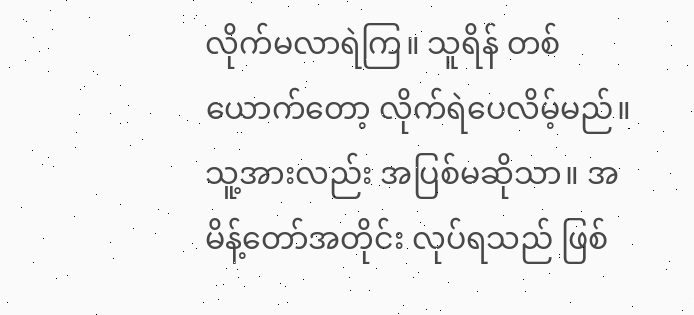လိုက်မလာရဲကြ။ သူရိန် တစ်ယောက်တော့ လိုက်ရဲပေလိမ့်မည်။ သူ့အားလည်း အပြစ်မဆိုသာ။ အမိန့်တော်အတိုင်း လုပ်ရသည် ဖြစ်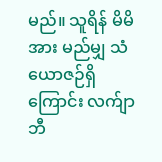မည်။ သူရိန် မိမိအား မည်မျှ သံယောဇဉ်ရှိကြောင်း လက်ျာဘီ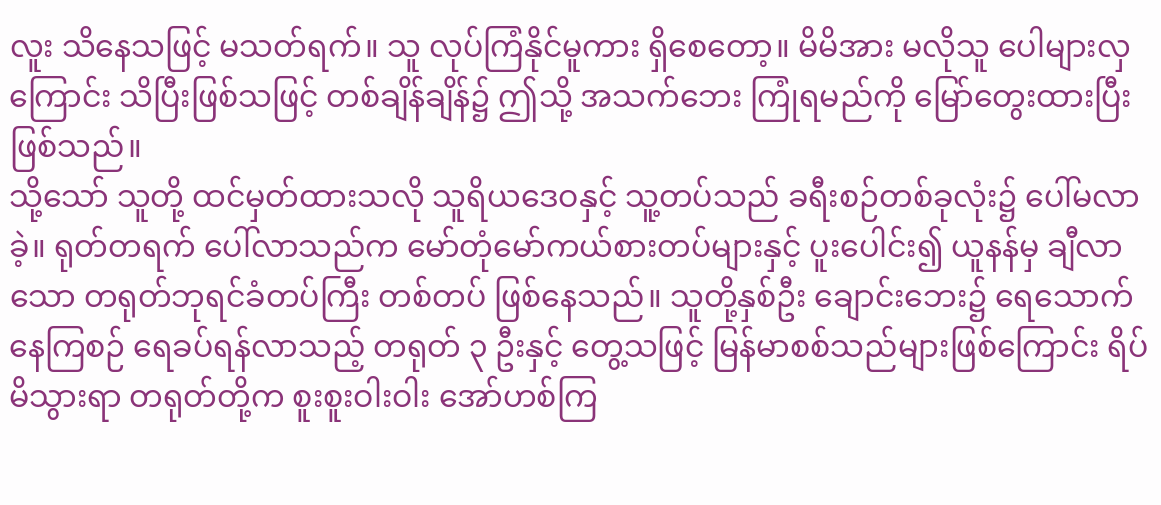လူး သိနေသဖြင့် မသတ်ရက်။ သူ လုပ်ကြံနိုင်မူကား ရှိစေတော့။ မိမိအား မလိုသူ ပေါများလှကြောင်း သိပြီးဖြစ်သဖြင့် တစ်ချိန်ချိန်၌ ဤသို့ အသက်ဘေး ကြုံရမည်ကို မြော်တွေးထားပြီး ဖြစ်သည်။
သို့သော် သူတို့ ထင်မှတ်ထားသလို သူရိယဒေဝနှင့် သူ့တပ်သည် ခရီးစဉ်တစ်ခုလုံး၌ ပေါ်မလာခဲ့။ ရုတ်တရက် ပေါ်လာသည်က မော်တုံမော်ကယ်စားတပ်များနှင့် ပူးပေါင်း၍ ယူနန်မှ ချီလာသော တရုတ်ဘုရင်ခံတပ်ကြီး တစ်တပ် ဖြစ်နေသည်။ သူတို့နှစ်ဦး ချောင်းဘေး၌ ရေသောက်နေကြစဉ် ရေခပ်ရန်လာသည့် တရုတ် ၃ ဦးနှင့် တွေ့သဖြင့် မြန်မာစစ်သည်များဖြစ်ကြောင်း ရိပ်မိသွားရာ တရုတ်တို့က စူးစူးဝါးဝါး အော်ဟစ်ကြ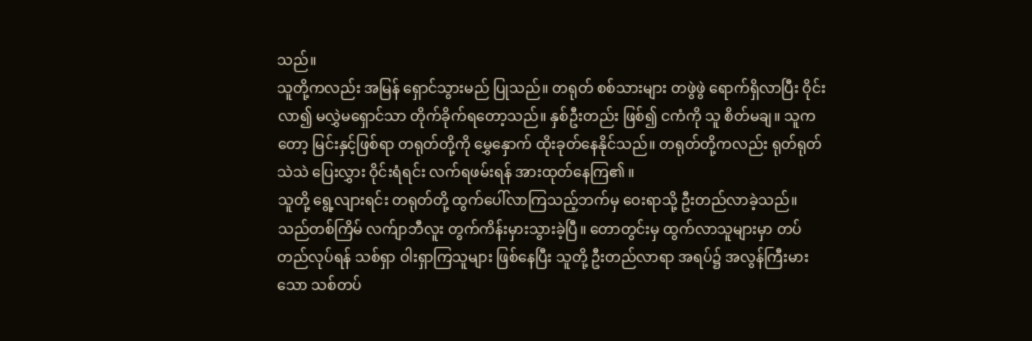သည်။
သူတို့ကလည်း အမြန် ရှောင်သွားမည် ပြုသည်။ တရုတ် စစ်သားများ တဖွဲဖွဲ ရောက်ရှိလာပြီး ဝိုင်းလာ၍ မလွှဲမရှောင်သာ တိုက်ခိုက်ရတော့သည်။ နှစ်ဦးတည်း ဖြစ်၍ ငကံကို သူ စိတ်မချ။ သူကတော့ မြင်းနှင့်ဖြစ်ရာ တရုတ်တို့ကို မွှေနှောက် ထိုးခုတ်နေနိုင်သည်။ တရုတ်တို့ကလည်း ရုတ်ရုတ်သဲသဲ ပြေးလွှား ဝိုင်းရံရင်း လက်ရဖမ်းရန် အားထုတ်နေကြ၏ ။
သူတို့ ရွေ့လျားရင်း တရုတ်တို့ ထွက်ပေါ်လာကြသည့်ဘက်မှ ဝေးရာသို့ ဦးတည်လာခဲ့သည်။ သည်တစ်ကြိမ် လက်ျာဘီလူး တွက်ကိန်းမှားသွားခဲ့ပြီ။ တောတွင်းမှ ထွက်လာသူများမှာ တပ်တည်လုပ်ရန် သစ်ရှာ ဝါးရှာကြသူများ ဖြစ်နေပြီး သူတို့ ဦးတည်လာရာ အရပ်၌ အလွန်ကြီးမားသော သစ်တပ်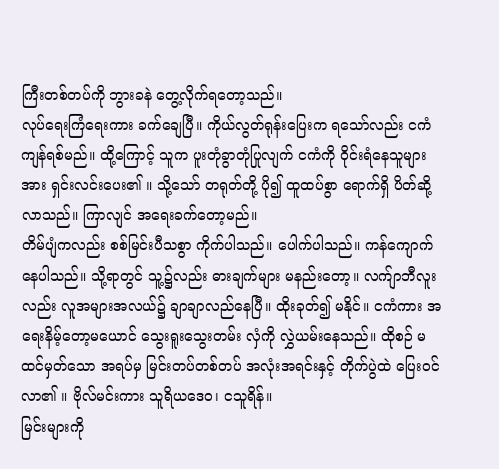ကြီးတစ်တပ်ကို ဘွားခနဲ တွေ့လိုက်ရတော့သည်။
လုပ်ရေးကြံရေးကား ခက်ချေပြီ။ ကိုယ်လွတ်ရုန်းပြေးက ရသော်လည်း ငကံ ကျန်ရစ်မည်။ ထို့ကြောင့် သူက ပူးတုံခွာတုံပြုလျက် ငကံကို ဝိုင်းရံနေသူများအား ရှင်းလင်းပေး၏ ။ သို့သော် တရုတ်တို့ ပို၍ ထူထပ်စွာ ရောက်ရှိ ပိတ်ဆို့လာသည်။ ကြာလျင် အရေးခက်တော့မည်။
တိမ်ပျံကလည်း စစ်မြင်းပီသစွာ ကိုက်ပါသည်။ ပေါက်ပါသည်။ ကန်ကျောက်နေပါသည်။ သို့ရာတွင် သူ့၌လည်း ဓားချက်များ မနည်းတော့။ လက်ျာဘီလူးလည်း လူအများအလယ်၌ ချာချာလည်နေပြီ။ ထိုးခုတ်၍ မနိုင်။ ငကံကား အရေးနိမ့်တော့မယောင် သွေးရူးသွေးတမ်း လှံကို လွှဲယမ်းနေသည်။ ထိုစဉ် မထင်မှတ်သော အရပ်မှ မြင်းတပ်တစ်တပ် အလုံးအရင်းနှင့် တိုက်ပွဲထဲ ပြေးဝင်လာ၏ ။ ဗိုလ်မင်းကား သူရိယဒေဝ၊ ငသူရိန်။
မြင်းများကို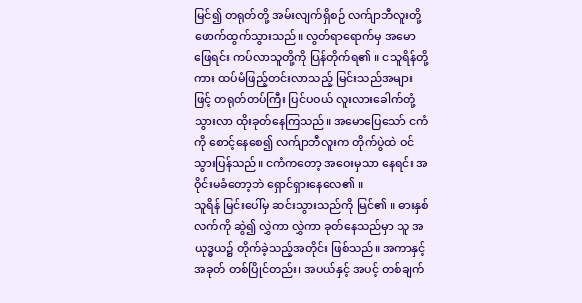မြင်၍ တရုတ်တို့ အမ်းလျက်ရှိစဉ် လက်ျာဘီလူးတို့ ဖောက်ထွက်သွားသည်။ လွတ်ရာရောက်မှ အမောဖြေရင်း ကပ်လာသူတို့ကို ပြန်တိုက်ရ၏ ။ ငသူရိန်တို့ကား ထပ်မံဖြည့်တင်းလာသည့် မြင်းသည်အများဖြင့် တရုတ်တပ်ကြီး ပြင်ပဝယ် လူးလားခေါက်တုံ့ သွားလာ ထိုးခုတ်နေကြသည်။ အမောပြေသော် ငကံကို စောင့်နေစေ၍ လက်ျာဘီလူးက တိုက်ပွဲထဲ ဝင်သွားပြန်သည်။ ငကံကတော့ အဝေးမှသာ နေရင်း အဝိုင်းမခံတော့ဘဲ ရှောင်ရှားနေလေ၏ ။
သူရိန် မြင်းပေါ်မှ ဆင်းသွားသည်ကို မြင်၏ ။ ဓားနှစ်လက်ကို ဆွဲ၍ လွှဲကာ လွှဲကာ ခုတ်နေသည်မှာ သူ အယုဒ္ဓယ၌ တိုက်ခဲ့သည့်အတိုင်း ဖြစ်သည်။ အကာနှင့် အခုတ် တစ်ပြိုင်တည်း၊ အပယ်နှင့် အပင့် တစ်ချက်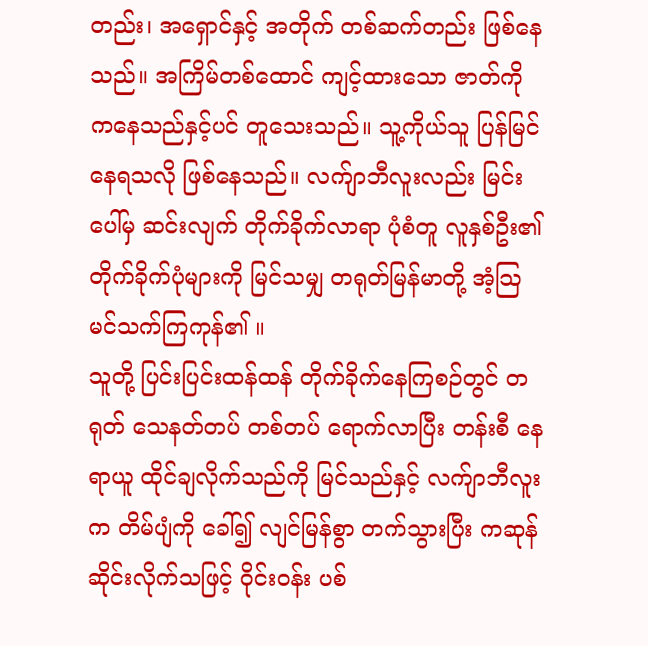တည်း၊ အရှောင်နှင့် အတိုက် တစ်ဆက်တည်း ဖြစ်နေသည်။ အကြိမ်တစ်ထောင် ကျင့်ထားသော ဇာတ်ကို ကနေသည်နှင့်ပင် တူသေးသည်။ သူ့ကိုယ်သူ ပြန်မြင်နေရသလို ဖြစ်နေသည်။ လက်ျာဘီလူးလည်း မြင်းပေါ်မှ ဆင်းလျက် တိုက်ခိုက်လာရာ ပုံစံတူ လူနှစ်ဦး၏ တိုက်ခိုက်ပုံများကို မြင်သမျှ တရုတ်မြန်မာတို့ အံ့သြမင်သက်ကြကုန်၏ ။
သူတို့ ပြင်းပြင်းထန်ထန် တိုက်ခိုက်နေကြစဉ်တွင် တရုတ် သေနတ်တပ် တစ်တပ် ရောက်လာပြီး တန်းစီ နေရာယူ ထိုင်ချလိုက်သည်ကို မြင်သည်နှင့် လက်ျာဘီလူးက တိမ်ပျံကို ခေါ်၍ လျင်မြန်စွာ တက်သွားပြီး ကဆုန်ဆိုင်းလိုက်သဖြင့် ဝိုင်းဝန်း ပစ်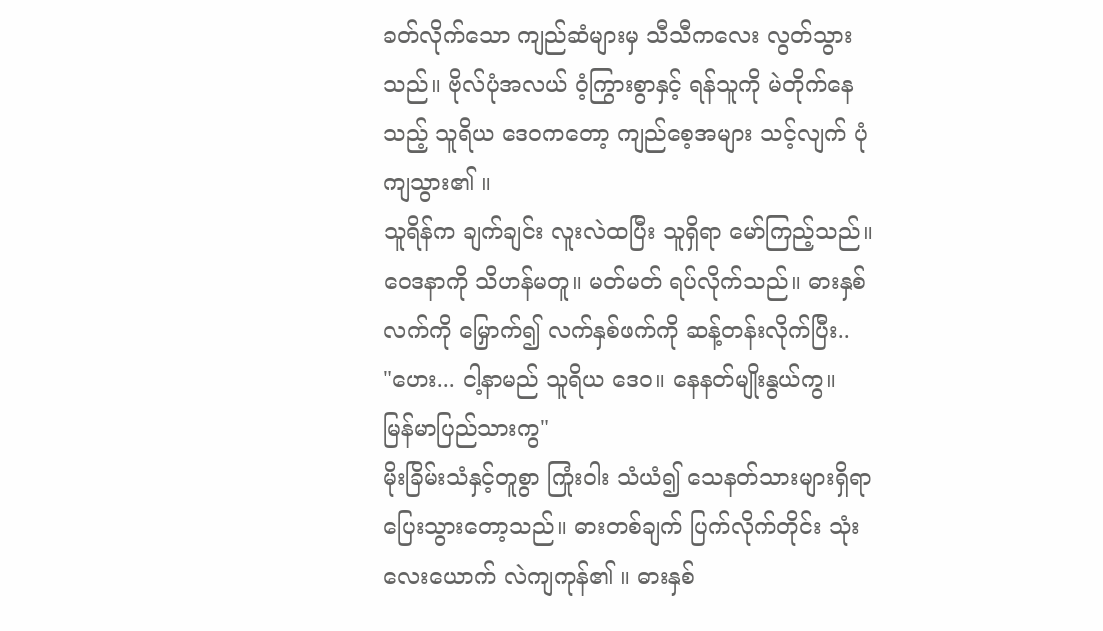ခတ်လိုက်သော ကျည်ဆံများမှ သီသီကလေး လွတ်သွားသည်။ ဗိုလ်ပုံအလယ် ဝံ့ကြွားစွာနှင့် ရန်သူကို မဲတိုက်နေသည့် သူရိယ ဒေဝကတော့ ကျည်စေ့အများ သင့်လျက် ပုံကျသွား၏ ။
သူရိန်က ချက်ချင်း လူးလဲထပြီး သူရှိရာ မော်ကြည့်သည်။ ဝေဒနာကို သိဟန်မတူ။ မတ်မတ် ရပ်လိုက်သည်။ ဓားနှစ်လက်ကို မြှောက်၍ လက်နှစ်ဖက်ကို ဆန့်တန်းလိုက်ပြီး..
"ဟေး... ငါ့နာမည် သူရိယ ဒေဝ။ နေနတ်မျိုးနွယ်ကွ။
မြန်မာပြည်သားကွ"
မိုးခြိမ်းသံနှင့်တူစွာ ကြုံးဝါး သံယံ၍ သေနတ်သားများရှိရာ ပြေးသွားတော့သည်။ ဓားတစ်ချက် ပြက်လိုက်တိုင်း သုံးလေးယောက် လဲကျကုန်၏ ။ ဓားနှစ်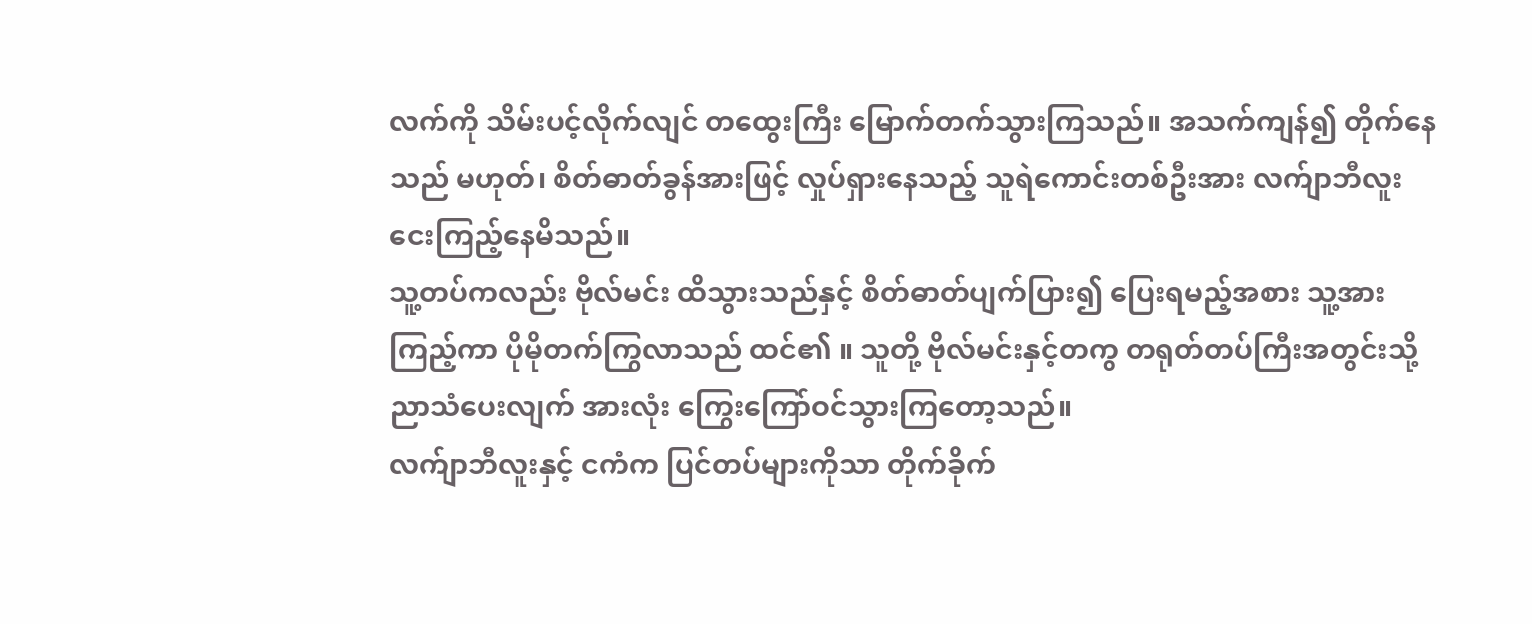လက်ကို သိမ်းပင့်လိုက်လျင် တထွေးကြီး မြောက်တက်သွားကြသည်။ အသက်ကျန်၍ တိုက်နေသည် မဟုတ်၊ စိတ်ဓာတ်ခွန်အားဖြင့် လှုပ်ရှားနေသည့် သူရဲကောင်းတစ်ဦးအား လက်ျာဘီလူး ငေးကြည့်နေမိသည်။
သူ့တပ်ကလည်း ဗိုလ်မင်း ထိသွားသည်နှင့် စိတ်ဓာတ်ပျက်ပြား၍ ပြေးရမည့်အစား သူ့အားကြည့်ကာ ပိုမိုတက်ကြွလာသည် ထင်၏ ။ သူတို့ ဗိုလ်မင်းနှင့်တကွ တရုတ်တပ်ကြီးအတွင်းသို့ ညာသံပေးလျက် အားလုံး ကြွေးကြော်ဝင်သွားကြတော့သည်။
လက်ျာဘီလူးနှင့် ငကံက ပြင်တပ်များကိုသာ တိုက်ခိုက်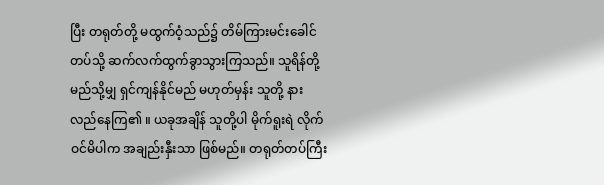ပြီး တရုတ်တို့ မထွက်ဝံ့သည်၌ တိမ်ကြားမင်းခေါင်တပ်သို့ ဆက်လက်ထွက်ခွာသွားကြသည်။ သူရိန်တို့ မည်သို့မျှ ရှင်ကျန်နိုင်မည် မဟုတ်မှန်း သူတို့ နားလည်နေကြ၏ ။ ယခုအချိန် သူတို့ပါ မိုက်ရူးရဲ လိုက်ဝင်မိပါက အချည်းနှီးသာ ဖြစ်မည်။ တရုတ်တပ်ကြီး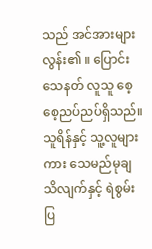သည် အင်အားများလွန်း၏ ။ ပြောင်းသေနတ် လူသူ စေ့စေ့ညပ်ညပ်ရှိသည်။ သူရိန်နှင့် သူ့လူများကား သေမည်မုချ သိလျက်နှင့် ရဲစွမ်းပြ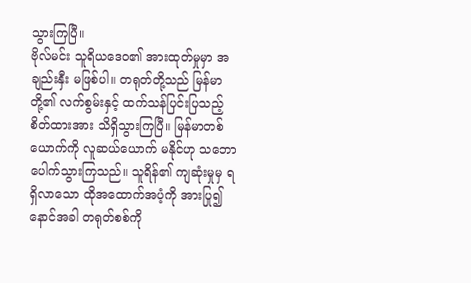သွားကြပြီ။
ဗိုလ်မင်း သူရိယဒေဝ၏ အားထုတ်မှုမှာ အချည်းနှီး မဖြစ်ပါ။ တရုတ်တို့သည် မြန်မာတို့၏ လက်စွမ်းနှင့် ထက်သန်ပြင်းပြသည့် စိတ်ထားအား သိရှိသွားကြပြီ။ မြန်မာတစ်ယောက်ကို လူဆယ်ယောက် မနိုင်ဟု သဘောပေါက်သွားကြသည်။ သူရိန်၏ ကျဆုံးမှုမှ ရရှိလာသော ထိုအထောက်အပံ့ကို အားပြု၍ နောင်အခါ တရုတ်စစ်ကို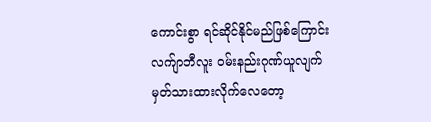ကောင်းစွာ ရင်ဆိုင်နိုင်မည်ဖြစ်ကြောင်း လက်ျာဘီလူး ဝမ်းနည်းဂုဏ်ယူလျက် မှတ်သားထားလိုက်လေတော့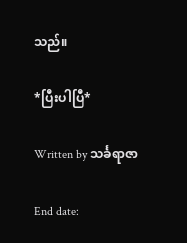သည်။

*ပြီးပါပြီ*

Written by သင်္ခရာဇာ

End date: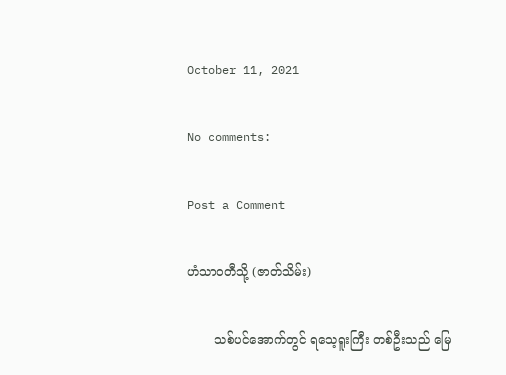October 11, 2021

No comments:

Post a Comment

ဟံသာဝတီသို့ (ဇာတ်သိမ်း)

       သစ်ပင်အောက်တွင် ရသေ့ရူးကြီး တစ်ဦးသည် မြေ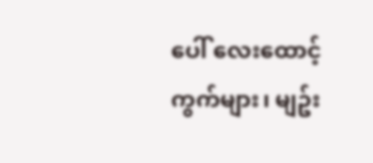ပေါ် လေးထောင့်ကွက်များ၊ မျဥ်း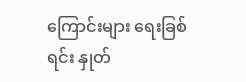ကြောင်းများ ရေးခြစ်ရင်း နှုတ်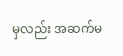မှလည်း အဆက်မ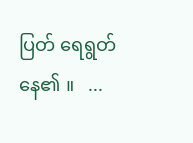ပြတ် ရေရွတ်နေ၏ ။   ...